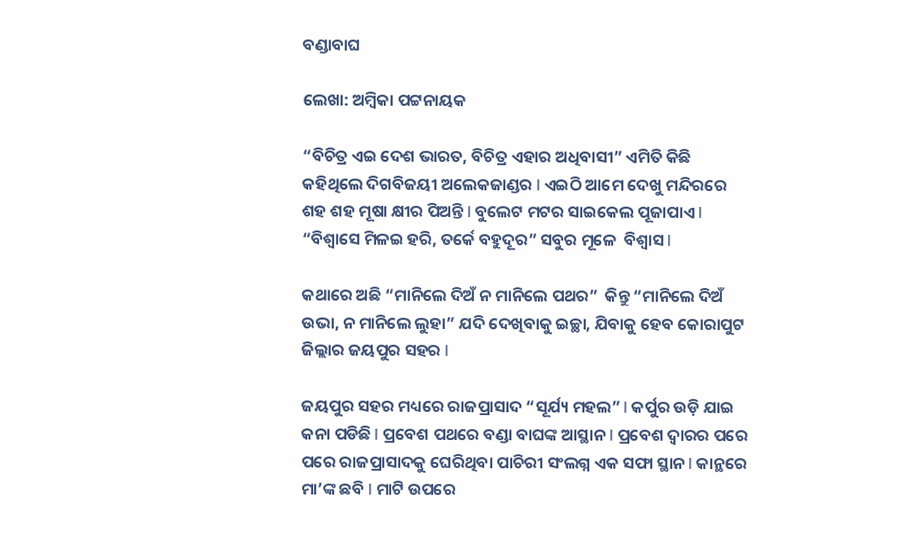ବଣ୍ଡାବାଘ

ଲେଖା: ଅମ୍ବିକା ପଟ୍ଟନାୟକ

“ବିଚିତ୍ର ଏଇ ଦେଶ ଭାରତ, ବିଚିତ୍ର ଏହାର ଅଧିବାସୀ” ଏମିତି କିଛି କହିଥିଲେ ଦିଗବିଜୟୀ ଅଲେକଜାଣ୍ଡର l ଏଇଠି ଆମେ ଦେଖୁ ମନ୍ଦିରରେ ଶହ ଶହ ମୂଷା କ୍ଷୀର ପିଅନ୍ତି l ବୁଲେଟ ମଟର ସାଇକେଲ ପୂଜାପାଏ l “ବିଶ୍ୱାସେ ମିଳଇ ହରି, ତର୍କେ ବହୁଦୂର” ସବୁର ମୂଳେ  ବିଶ୍ୱାସ l

କଥାରେ ଅଛି “ମାନିଲେ ଦିଅଁ ନ ମାନିଲେ ପଥର”  କିନ୍ତୁ “ମାନିଲେ ଦିଅଁ ଉଭା, ନ ମାନିଲେ ଲୁହା” ଯଦି ଦେଖିବାକୁ ଇଚ୍ଛା, ଯିବାକୁ ହେବ କୋରାପୁଟ ଜିଲ୍ଲାର ଜୟପୁର ସହର l

ଜୟପୁର ସହର ମଧ୍ୟରେ ରାଜପ୍ରାସାଦ “ସୂର୍ଯ୍ୟ ମହଲ” l କର୍ପୁର ଉଡ଼ି ଯାଇ କନା ପଡିଛି l ପ୍ରବେଶ ପଥରେ ବଣ୍ଡା ବାଘଙ୍କ ଆସ୍ଥାନ l ପ୍ରବେଶ ଦ୍ଵାରର ପରେ ପରେ ରାଜପ୍ରାସାଦକୁ ଘେରିଥିବା ପାଚିରୀ ସଂଲଗ୍ନ ଏକ ସଫା ସ୍ଥାନ l କାନ୍ଥରେ ମା’ଙ୍କ ଛବି l ମାଟି ଉପରେ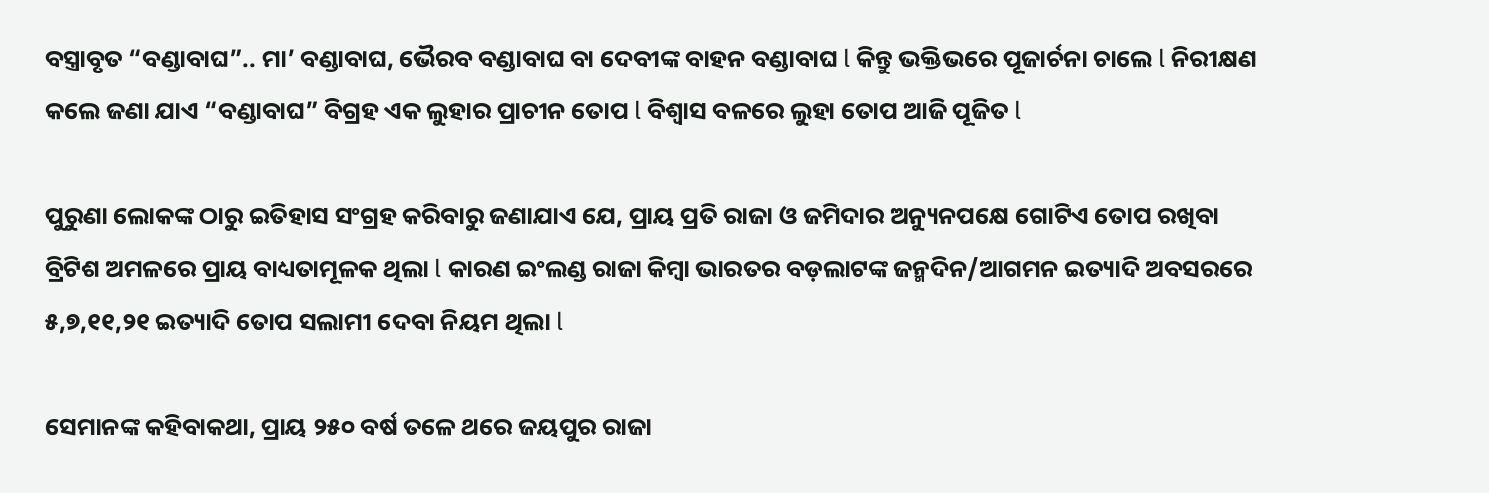ବସ୍ତ୍ରାବୃତ “ବଣ୍ଡାବାଘ”.. ମା’ ବଣ୍ଡାବାଘ, ଭୈରବ ବଣ୍ଡାବାଘ ବା ଦେବୀଙ୍କ ବାହନ ବଣ୍ଡାବାଘ l କିନ୍ତୁ ଭକ୍ତିଭରେ ପୂଜାର୍ଚନା ଚାଲେ l ନିରୀକ୍ଷଣ କଲେ ଜଣା ଯାଏ “ବଣ୍ଡାବାଘ” ବିଗ୍ରହ ଏକ ଲୁହାର ପ୍ରାଚୀନ ତୋପ l ବିଶ୍ୱାସ ବଳରେ ଲୁହା ତୋପ ଆଜି ପୂଜିତ l

ପୁରୁଣା ଲୋକଙ୍କ ଠାରୁ ଇତିହାସ ସଂଗ୍ରହ କରିବାରୁ ଜଣାଯାଏ ଯେ, ପ୍ରାୟ ପ୍ରତି ରାଜା ଓ ଜମିଦାର ଅନ୍ୟୁନପକ୍ଷେ ଗୋଟିଏ ତୋପ ରଖିବା ବ୍ରିଟିଶ ଅମଳରେ ପ୍ରାୟ ବାଧ୍ୟତାମୂଳକ ଥିଲା l କାରଣ ଇଂଲଣ୍ଡ ରାଜା କିମ୍ବା ଭାରତର ବଡ଼ଲାଟଙ୍କ ଜନ୍ମଦିନ/ଆଗମନ ଇତ୍ୟାଦି ଅବସରରେ ୫,୭,୧୧,୨୧ ଇତ୍ୟାଦି ତୋପ ସଲାମୀ ଦେବା ନିୟମ ଥିଲା l

ସେମାନଙ୍କ କହିବାକଥା, ପ୍ରାୟ ୨୫୦ ବର୍ଷ ତଳେ ଥରେ ଜୟପୁର ରାଜା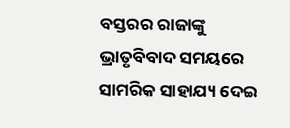ବସ୍ତରର ରାଜାଙ୍କୁ ଭ୍ରାତୃବିବାଦ ସମୟରେ ସାମରିକ ସାହାଯ୍ୟ ଦେଇ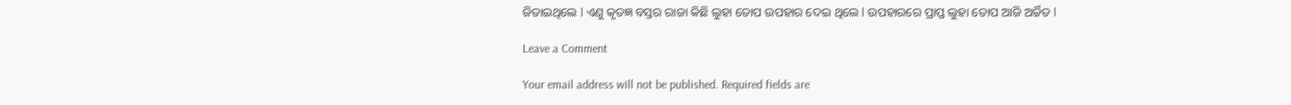ଜିତାଇଥିଲେ l ଏଣୁ କୃତଜ୍ଞ ବସ୍ତର ରାଜା କିଛି ଲୁହା ତୋପ ଉପହାର ଦେଇ ଥିଲେ l ଉପହାରରେ ପ୍ରାପ୍ତ ଲୁହା ତୋପ ଆଜି ଅର୍ଚ୍ଚିତ l

Leave a Comment

Your email address will not be published. Required fields are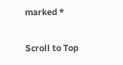marked *

Scroll to Top